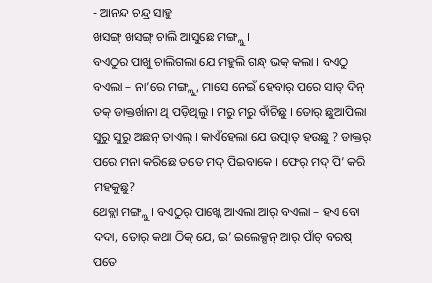- ଆନନ୍ଦ ଚନ୍ଦ୍ର ସାହୁ
ଖସଙ୍ଗ୍ ଖସଙ୍ଗ୍ ଚାଲି ଆସୁଛେ ମଙ୍ଗ୍ଲୁ ।
ବଏଠୁର ପାଖୁ ଚାଲିଗଲା ଯେ ମହୁଲି ଗନ୍ଧ୍ ଭକ୍ କଲା । ବଏଠୁ ବଏଲା – ନା’ରେ ମଙ୍ଗ୍ଲୁ, ମାସେ ନେଇଁ ହେବାର୍ ପରେ ସାତ୍ ଦିନ୍ ତକ୍ ଡାକ୍ତର୍ଖାନା ଥି ପଡ଼ିଥିଲୁ । ମରୁ ମରୁ ବାଁଚିଛୁ । ତୋର୍ ଛୁଆପିଲା ସୁରୁ ସୁରୁ ଅଛନ୍ ତାଏଲ୍ । କାଏଁହେଲା ଯେ ଉତ୍ପାତ୍ ହଉଛୁ ? ଡାକ୍ତର୍ ପରେ ମନା କରିଛେ ତତେ ମଦ୍ ପିଇବାକେ । ଫେର୍ ମଦ୍ ପି’ କରି ମହକୁଛୁ?
ଥେବ୍ଲା ମଙ୍ଗ୍ଲୁ । ବଏଠୁର୍ ପାଖ୍କେ ଆଏଲା ଆର୍ ବଏଲା – ହଏ ବୋ ଦଦା, ତୋର୍ କଥା ଠିକ୍ ଯେ, ଇ’ ଇଲେକ୍ସନ୍ ଆର୍ ପାଁଚ୍ ବରଷ୍ ପତେ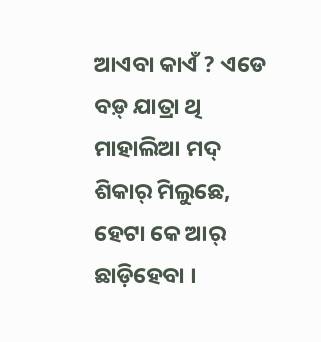ଆଏବା କାଏଁ ? ଏଡେ ବଡ଼୍ ଯାତ୍ରା ଥି ମାହାଲିଆ ମଦ୍ ଶିକାର୍ ମିଲୁଛେ, ହେଟା କେ ଆର୍ ଛାଡ଼ିହେବା ।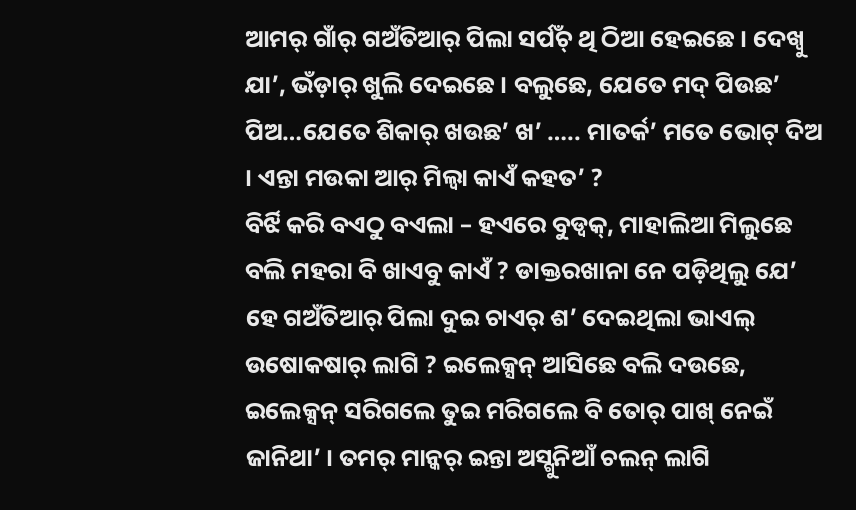ଆମର୍ ଗାଁର୍ ଗଅଁତିଆର୍ ପିଲା ସର୍ପଁଚ୍ ଥି ଠିଆ ହେଇଛେ । ଦେଖ୍ବୁ ଯା’, ଭଁଡ଼ାର୍ ଖୁଲି ଦେଇଛେ । ବଲୁଛେ, ଯେତେ ମଦ୍ ପିଉଛ’ ପିଅ…ଯେତେ ଶିକାର୍ ଖଉଛ’ ଖ’ ….. ମାତର୍କ’ ମତେ ଭୋଟ୍ ଦିଅ । ଏନ୍ତା ମଉକା ଆର୍ ମିଲ୍ବା କାଏଁ କହତ’ ?
ବିର୍ଝି କରି ବଏଠୁ ବଏଲା – ହଏରେ ବୁଡ୍ବକ୍, ମାହାଲିଆ ମିଲୁଛେ ବଲି ମହରା ବି ଖାଏବୁ କାଏଁ ? ଡାକ୍ତରଖାନା ନେ ପଡ଼ିଥିଲୁ ଯେ’ ହେ ଗଅଁତିଆର୍ ପିଲା ଦୁଇ ଚାଏର୍ ଶ’ ଦେଇଥିଲା ଭାଏଲ୍ ଉଷୋକଷାର୍ ଲାଗି ? ଇଲେକ୍ସନ୍ ଆସିଛେ ବଲି ଦଉଛେ, ଇଲେକ୍ସନ୍ ସରିଗଲେ ତୁଇ ମରିଗଲେ ବି ତୋର୍ ପାଖ୍ ନେଇଁ ଜାନିଥା’ । ତମର୍ ମାନ୍କର୍ ଇନ୍ତା ଅସ୍ଗୁନିଆଁ ଚଲନ୍ ଲାଗି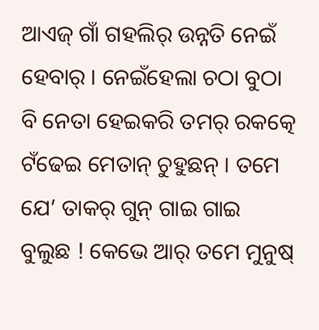ଆଏଜ୍ ଗାଁ ଗହଲିର୍ ଉନ୍ନତି ନେଇଁ ହେବାର୍ । ନେଇଁହେଲା ଚଠା ବୁଠା ବି ନେତା ହେଇକରି ତମର୍ ରକତ୍କେ ଟଁଢେଇ ମେତାନ୍ ଚୁହୁଛନ୍ । ତମେ ଯେ’ ତାକର୍ ଗୁନ୍ ଗାଇ ଗାଇ ବୁଲୁଛ ! କେଭେ ଆର୍ ତମେ ମୁନୁଷ୍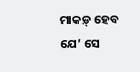ମାକଡ଼୍ ହେବ ଯେ’ ସେ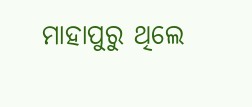ମାହାପୁରୁ ଥିଲେ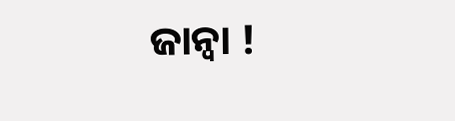ଜାନ୍ବା !